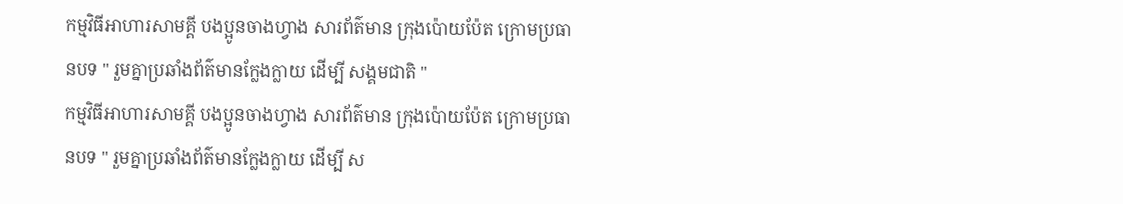កម្មវិធីអាហារសាមគ្គី បងប្អូនចាងហ្វាង សារព័ត៌មាន ក្រុងប៉ោយប៉ែត ក្រោមប្រធានបទ " រួមគ្នាប្រឆាំងព័ត៌មានក្លែងក្លាយ ដេីម្បី សង្គមជាតិ "
កម្មវិធីអាហារសាមគ្គី បងប្អូនចាងហ្វាង សារព័ត៌មាន ក្រុងប៉ោយប៉ែត ក្រោមប្រធានបទ " រួមគ្នាប្រឆាំងព័ត៌មានក្លែងក្លាយ ដេីម្បី ស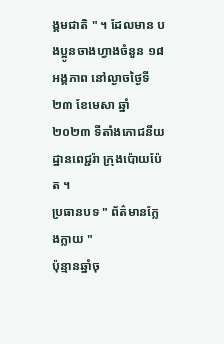ង្គមជាតិ " ។ ដែលមាន បងប្អូនចាងហ្វាងចំនួន ១៨អង្គភាព នៅល្ងាចថ្ងៃទី២៣ ខែមេសា ឆ្នាំ២០២៣ ទីតាំងភោជនីយដ្ឋានពេជ្ជរ៉ា ក្រុងប៉ោយប៉ែត ។
ប្រធានបទ " ព័ត៌មានក្លែងក្លាយ "
ប៉ុន្មានឆ្នាំចុ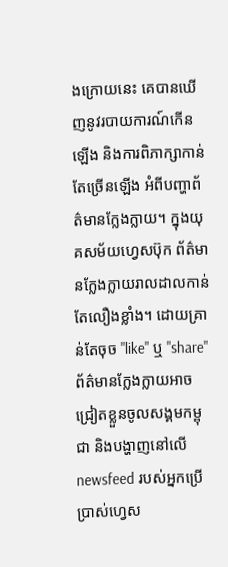ងក្រោយនេះ គេបានឃើញនូវរបាយការណ៍កើនឡើង និងការពិភាក្សាកាន់តែច្រើនឡើង អំពីបញ្ហាព័ត៌មានក្លែងក្លាយ។ ក្នុងយុគសម័យហ្វេសប៊ុក ព័ត៌មានក្លែងក្លាយរាលដាលកាន់តែលឿងខ្លាំង។ ដោយគ្រាន់តែចុច "like" ឬ "share" ព័ត៌មានក្លែងក្លាយអាចជ្រៀតខ្លួនចូលសង្គមកម្ពុជា និងបង្ហាញនៅលើ newsfeed របស់អ្នកប្រើប្រាស់ហ្វេស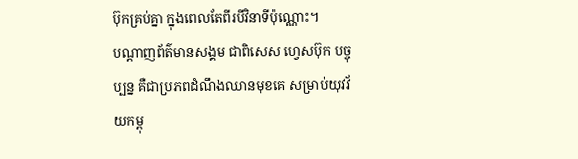ប៊ុកគ្រប់គ្នា ក្នុងពេលតែពីរបីវិនាទីប៉ុណ្ណោះ។
បណ្ដាញព័ត៌មានសង្គម ជាពិសេស ហ្វេសប៊ុក បច្ចុប្បន្ន គឺជាប្រភពដំណឹងឈានមុខគេ សម្រាប់យុវវ័យកម្ពុ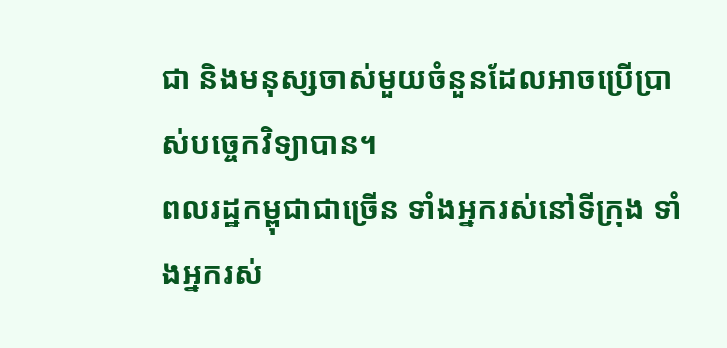ជា និងមនុស្សចាស់មួយចំនួនដែលអាចប្រើប្រាស់បច្ចេកវិទ្យាបាន។
ពលរដ្ឋកម្ពុជាជាច្រើន ទាំងអ្នករស់នៅទីក្រុង ទាំងអ្នករស់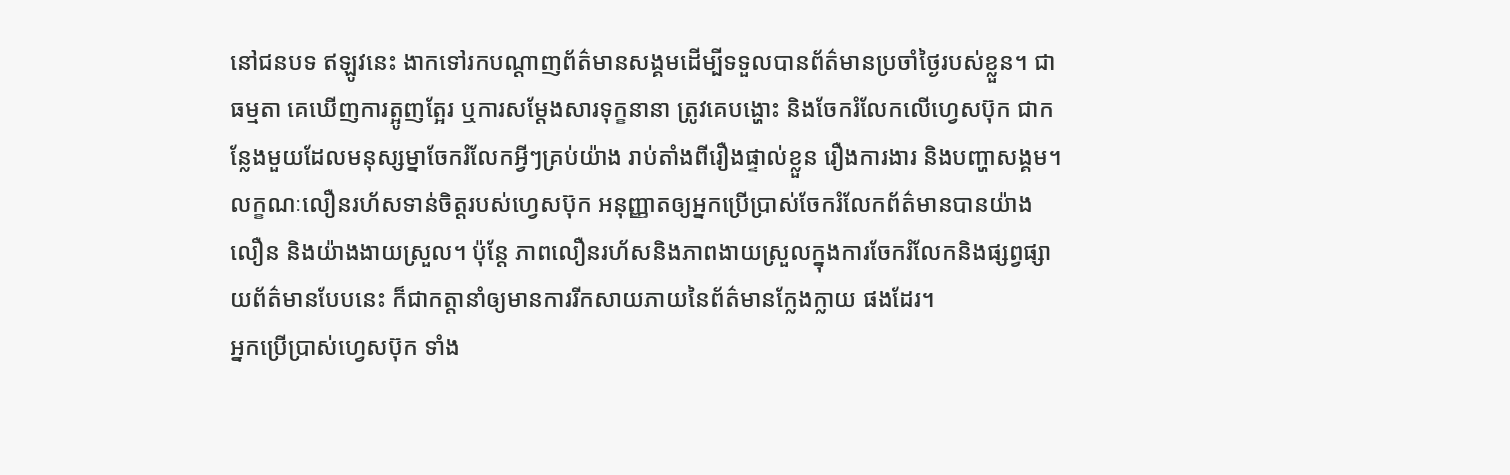នៅជនបទ ឥឡូវនេះ ងាកទៅរកបណ្ដាញព័ត៌មានសង្គមដើម្បីទទួលបានព័ត៌មានប្រចាំថ្ងៃរបស់ខ្លួន។ ជាធម្មតា គេឃើញការត្អូញត្អែរ ឬការសម្ដែងសារទុក្ខនានា ត្រូវគេបង្ហោះ និងចែករំលែកលើហ្វេសប៊ុក ជាកន្លែងមួយដែលមនុស្សម្នាចែករំលែកអ្វីៗគ្រប់យ៉ាង រាប់តាំងពីរឿងផ្ទាល់ខ្លួន រឿងការងារ និងបញ្ហាសង្គម។
លក្ខណៈលឿនរហ័សទាន់ចិត្តរបស់ហ្វេសប៊ុក អនុញ្ញាតឲ្យអ្នកប្រើប្រាស់ចែករំលែកព័ត៌មានបានយ៉ាងលឿន និងយ៉ាងងាយស្រួល។ ប៉ុន្តែ ភាពលឿនរហ័សនិងភាពងាយស្រួលក្នុងការចែករំលែកនិងផ្សព្វផ្សាយព័ត៌មានបែបនេះ ក៏ជាកត្តានាំឲ្យមានការរីកសាយភាយនៃព័ត៌មានក្លែងក្លាយ ផងដែរ។
អ្នកប្រើប្រាស់ហ្វេសប៊ុក ទាំង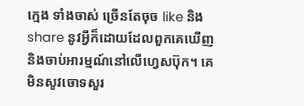ក្មេង ទាំងចាស់ ច្រើនតែចុច like និង share នូវអ្វីក៏ដោយដែលពួកគេឃើញ និងចាប់អារម្មណ៍នៅលើហ្វេសប៊ុក។ គេមិនសូវចោទសួរ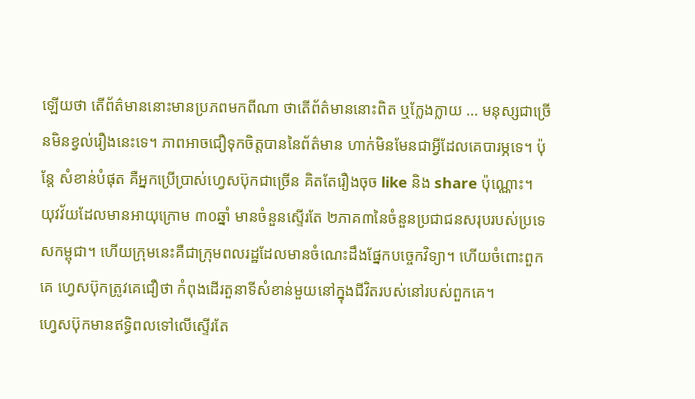ឡើយថា តើព័ត៌មាននោះមានប្រភពមកពីណា ថាតើព័ត៌មាននោះពិត ឬក្លែងក្លាយ ... មនុស្សជាច្រើនមិនខ្វល់រឿងនេះទេ។ ភាពអាចជឿទុកចិត្តបាននៃព័ត៌មាន ហាក់មិនមែនជាអ្វីដែលគេបារម្ភទេ។ ប៉ុន្តែ សំខាន់បំផុត គឺអ្នកប្រើប្រាស់ហ្វេសប៊ុកជាច្រើន គិតតែរឿងចុច like និង share ប៉ុណ្ណោះ។
យុវវ័យដែលមានអាយុក្រោម ៣០ឆ្នាំ មានចំនួនស្ទើរតែ ២ភាគ៣នៃចំនួនប្រជាជនសរុបរបស់ប្រទេសកម្ពុជា។ ហើយក្រុមនេះគឺជាក្រុមពលរដ្ឋដែលមានចំណេះដឹងផ្នែកបច្ចេកវិទ្យា។ ហើយចំពោះពួកគេ ហ្វេសប៊ុកត្រូវគេជឿថា កំពុងដើរតួនាទីសំខាន់មួយនៅក្នុងជីវិតរបស់នៅរបស់ពួកគេ។
ហ្វេសប៊ុកមានឥទ្ធិពលទៅលើស្ទើរតែ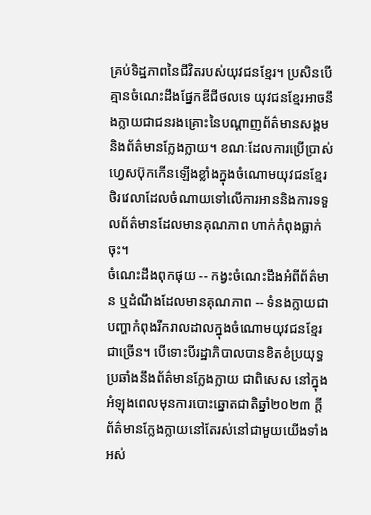គ្រប់ទិដ្ឋភាពនៃជីវិតរបស់យុវជនខ្មែរ។ ប្រសិនបើគ្មានចំណេះដឹងផ្នែកឌីជីថលទេ យុវជនខ្មែរអាចនឹងក្លាយជាជនរងគ្រោះនៃបណ្ដាញព័ត៌មានសង្គម និងព័ត៌មានក្លែងក្លាយ។ ខណៈដែលការប្រើប្រាស់ហ្វេសប៊ុកកើនឡើងខ្លាំងក្នុងចំណោមយុវជនខ្មែរ ថិរវេលាដែលចំណាយទៅលើការអាននិងការទទួលព័ត៌មានដែលមានគុណភាព ហាក់កំពុងធ្លាក់ចុះ។
ចំណេះដឹងពុកផុយ -- កង្វះចំណេះដឹងអំពីព័ត៌មាន ឬដំណឹងដែលមានគុណភាព -- ទំនងក្លាយជាបញ្ហាកំពុងរីករាលដាលក្នុងចំណោមយុវជនខ្មែរជាច្រើន។ បើទោះបីរដ្ឋាភិបាលបានខិតខំប្រយុទ្ធប្រឆាំងនឹងព័ត៌មានក្លែងក្លាយ ជាពិសេស នៅក្នុងអំឡុងពេលមុនការបោះឆ្នោតជាតិឆ្នាំ២០២៣ ក្ដី ព័ត៌មានក្លែងក្លាយនៅតែរស់នៅជាមួយយើងទាំងអស់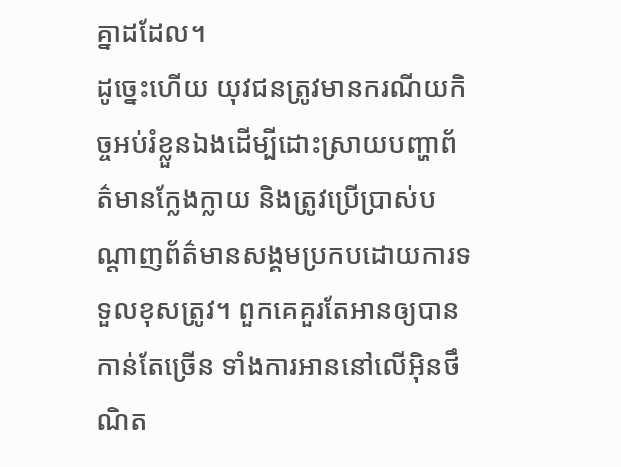គ្នាដដែល។
ដូច្នេះហើយ យុវជនត្រូវមានករណីយកិច្ចអប់រំខ្លួនឯងដើម្បីដោះស្រាយបញ្ហាព័ត៌មានក្លែងក្លាយ និងត្រូវប្រើប្រាស់បណ្ដាញព័ត៌មានសង្គមប្រកបដោយការទទួលខុសត្រូវ។ ពួកគេគួរតែអានឲ្យបានកាន់តែច្រើន ទាំងការអាននៅលើអ៊ិនថឹណិត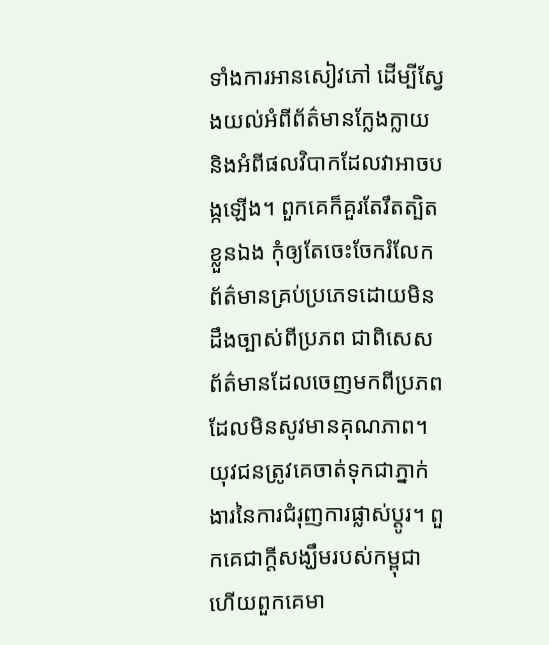ទាំងការអានសៀវភៅ ដើម្បីស្វែងយល់អំពីព័ត៌មានក្លែងក្លាយ និងអំពីផលវិបាកដែលវាអាចបង្កឡើង។ ពួកគេក៏គួរតែរឹតត្បិតខ្លួនឯង កុំឲ្យតែចេះចែករំលែកព័ត៌មានគ្រប់ប្រភេទដោយមិនដឹងច្បាស់ពីប្រភព ជាពិសេស ព័ត៌មានដែលចេញមកពីប្រភពដែលមិនសូវមានគុណភាព។
យុវជនត្រូវគេចាត់ទុកជាភ្នាក់ងារនៃការជំរុញការផ្លាស់ប្ដូរ។ ពួកគេជាក្ដីសង្ឃឹមរបស់កម្ពុជា ហើយពួកគេមា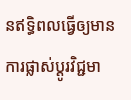នឥទ្ធិពលធ្វើឲ្យមានការផ្លាស់ប្ដូរវិជ្ជមា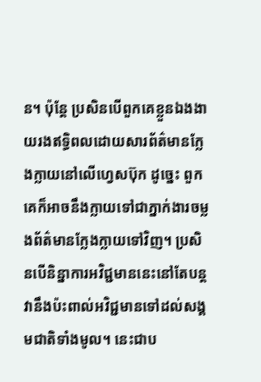ន។ ប៉ុន្តែ ប្រសិនបើពួកគេខ្លួនឯងងាយរងឥទ្ធិពលដោយសារព័ត៌មានក្លែងក្លាយនៅលើហ្វេសប៊ុក ដូច្នេះ ពួកគេក៏អាចនឹងក្លាយទៅជាភ្នាក់ងារចម្លងព័ត៌មានក្លែងក្លាយទៅវិញ។ ប្រសិនបើនិន្នាការអវិជ្ជមាននេះនៅតែបន្ត វានឹងប៉ះពាល់អវិជ្ជមានទៅដល់សង្គមជាតិទាំងមូល។ នេះជាប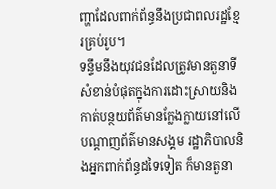ញ្ហាដែលពាក់ព័ន្ធនឹងប្រជាពលរដ្ឋខ្មែរគ្រប់រូប។
ទន្ទឹមនឹងយុវជនដែលត្រូវមានតួនាទីសំខាន់បំផុតក្នុងការដោះស្រាយនិងកាត់បន្ថយព័ត៌មានក្លែងក្លាយនៅលើបណ្ដាញព័ត៌មានសង្គម រដ្ឋាភិបាលនិងអ្នកពាក់ព័ន្ធដទៃទៀត ក៏មានតួនា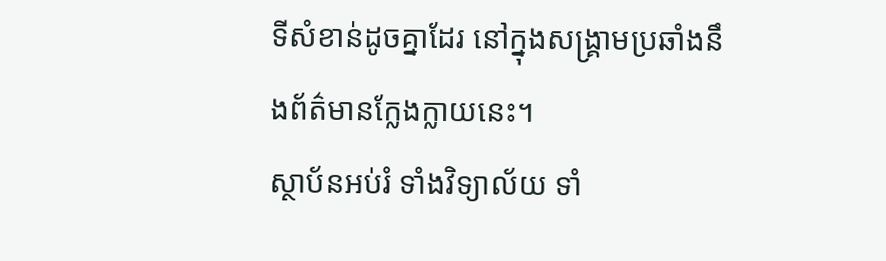ទីសំខាន់ដូចគ្នាដែរ នៅក្នុងសង្គ្រាមប្រឆាំងនឹងព័ត៌មានក្លែងក្លាយនេះ។
ស្ថាប័នអប់រំ ទាំងវិទ្យាល័យ ទាំ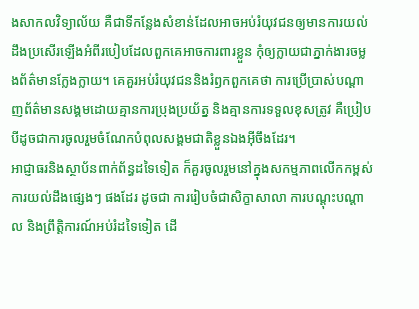ងសាកលវិទ្យាល័យ គឺជាទីកន្លែងសំខាន់ដែលអាចអប់រំយុវជនឲ្យមានការយល់ដឹងប្រសើរឡើងអំពីរបៀបដែលពួកគេអាចការពារខ្លួន កុំឲ្យក្លាយជាភ្នាក់ងារចម្លងព័ត៌មានក្លែងក្លាយ។ គេគួរអប់រំយុវជននិងរំឭកពួកគេថា ការប្រើប្រាស់បណ្ដាញព័ត៌មានសង្គមដោយគ្មានការប្រុងប្រយ័ត្ន និងគ្មានការទទួលខុសត្រូវ គឺប្រៀបបីដូចជាការចូលរួមចំណែកបំពុលសង្គមជាតិខ្លួនឯងអ៊ីចឹងដែរ។
អាជ្ញាធរនិងស្ថាប័នពាក់ព័ន្ធដទៃទៀត ក៏គួរចូលរួមនៅក្នុងសកម្មភាពលើកកម្ពស់ការយល់ដឹងផ្សេងៗ ផងដែរ ដូចជា ការរៀបចំជាសិក្ខាសាលា ការបណ្ដុះបណ្ដាល និងព្រឹត្តិការណ៍អប់រំដទៃទៀត ដើ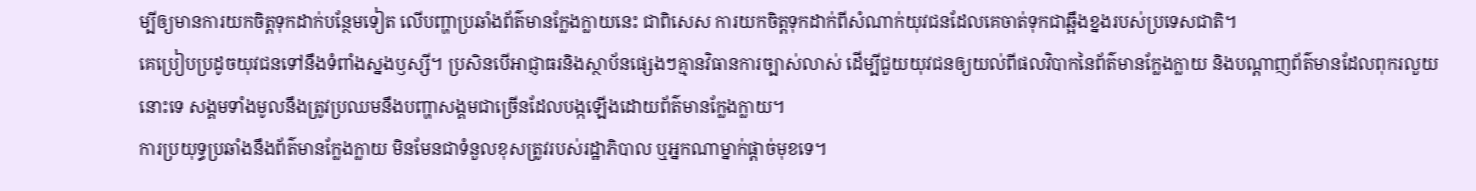ម្បីឲ្យមានការយកចិត្តទុកដាក់បន្ថែមទៀត លើបញ្ហាប្រឆាំងព័ត៌មានក្លែងក្លាយនេះ ជាពិសេស ការយកចិត្តទុកដាក់ពីសំណាក់យុវជនដែលគេចាត់ទុកជាឆ្អឹងខ្នងរបស់ប្រទេសជាតិ។
គេប្រៀបប្រដូចយុវជនទៅនឹងទំពាំងស្នងឫស្សី។ ប្រសិនបើអាជ្ញាធរនិងស្ថាប័នផ្សេងៗគ្មានវិធានការច្បាស់លាស់ ដើម្បីជួយយុវជនឲ្យយល់ពីផលវិបាកនៃព័ត៌មានក្លែងក្លាយ និងបណ្ដាញព័ត៌មានដែលពុករលួយនោះទេ សង្គមទាំងមូលនឹងត្រូវប្រឈមនឹងបញ្ហាសង្គមជាច្រើនដែលបង្កឡើងដោយព័ត៌មានក្លែងក្លាយ។
ការប្រយុទ្ធប្រឆាំងនឹងព័ត៌មានក្លែងក្លាយ មិនមែនជាទំនួលខុសត្រូវរបស់រដ្ឋាភិបាល ឬអ្នកណាម្នាក់ផ្ដាច់មុខទេ។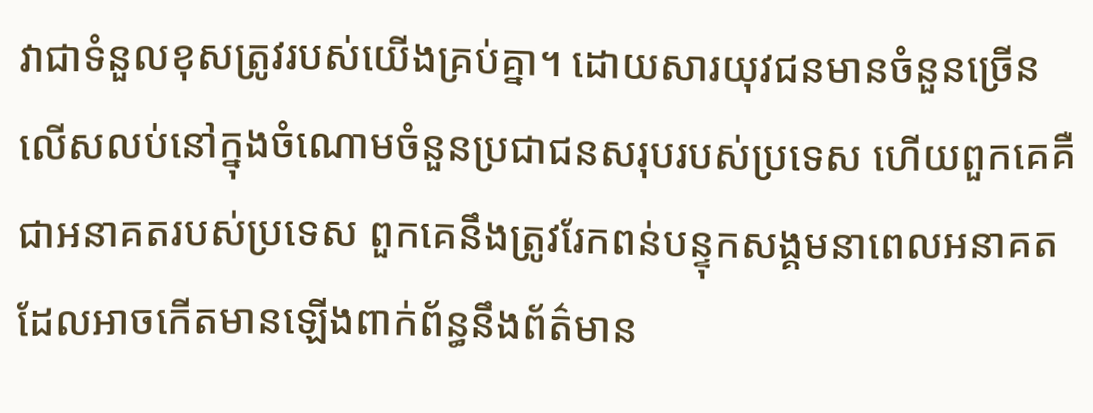វាជាទំនួលខុសត្រូវរបស់យើងគ្រប់គ្នា។ ដោយសារយុវជនមានចំនួនច្រើនលើសលប់នៅក្នុងចំណោមចំនួនប្រជាជនសរុបរបស់ប្រទេស ហើយពួកគេគឺជាអនាគតរបស់ប្រទេស ពួកគេនឹងត្រូវរែកពន់បន្ទុកសង្គមនាពេលអនាគត ដែលអាចកើតមានឡើងពាក់ព័ន្ធនឹងព័ត៌មាន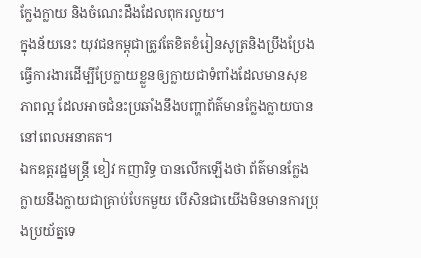ក្លែងក្លាយ និងចំណេះដឹងដែលពុករលួយ។
ក្នុងន័យនេះ យុវជនកម្ពុជាត្រូវតែខិតខំរៀនសូត្រនិងប្រឹងប្រែងធ្វើការងារដើម្បីប្រែក្លាយខ្លួនឲ្យក្លាយជាទំពាំងដែលមានសុខភាពល្អ ដែលអាចជំនះប្រឆាំងនឹងបញ្ហាព័ត៌មានក្លែងក្លាយបាននៅពេលអនាគត។
ឯកឧត្តរដ្ឋមន្ត្រី ខៀវ កញារិទ្ធ បានលើកឡើងថា ព័ត៌មានក្លែងក្លាយនឹងក្លាយជាគ្រាប់បែកមួយ បើសិនជាយើងមិនមានការប្រុងប្រយ័ត្នទេ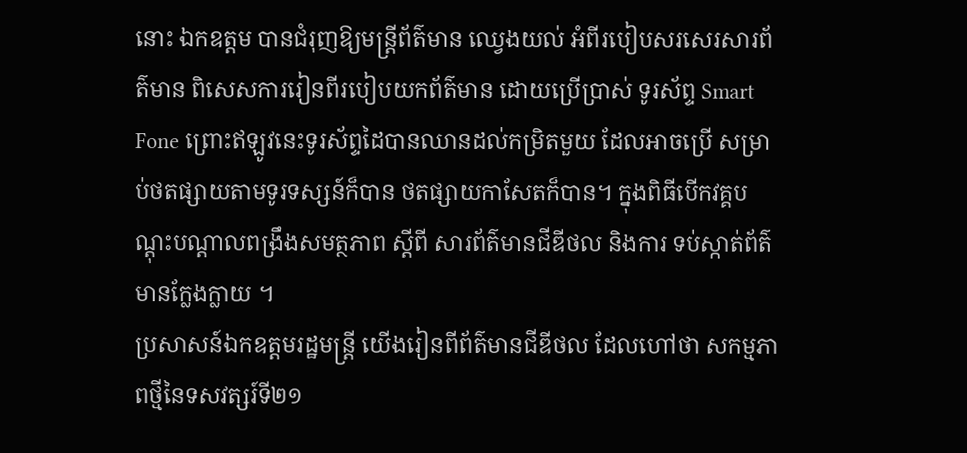នោះ ឯកឧត្តម បានជំរុញឱ្យមន្ត្រីព័ត៌មាន ឈ្វេងយល់ អំពីរបៀបសរសេរសារព័ត៌មាន ពិសេសការរៀនពីរបៀបយកព័ត៌មាន ដោយប្រើប្រាស់ ទូរស័ព្ទ Smart Fone ព្រោះឥឡូវនេះទូរស័ព្ទដៃបានឈានដល់កម្រិតមួយ ដែលអាចប្រើ សម្រាប់ថតផ្សាយតាមទូរទស្សន៍ក៏បាន ថតផ្សាយកាសែតក៏បាន។ ក្នុងពិធីបើកវគ្គបណ្តុះបណ្តាលពង្រឹងសមត្ថភាព ស្តីពី សារព័ត៌មានជីឌីថល និងការ ទប់ស្កាត់ព័ត៌មានក្លែងក្លាយ ។
ប្រសាសន៍ឯកឧត្តមរដ្ឋមន្ត្រី យើងរៀនពីព័ត៌មានជីឌីថល ដែលហៅថា សកម្មភាពថ្មីនៃទសវត្សរ៍ទី២១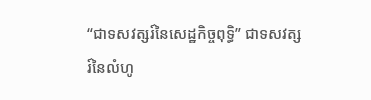“ជាទសវត្សរ៍នៃសេដ្ឋកិច្ចពុទ្ធិ” ជាទសវត្សរ៍នៃលំហូ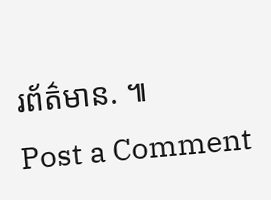រព័ត៌មាន. ៕
Post a Comment